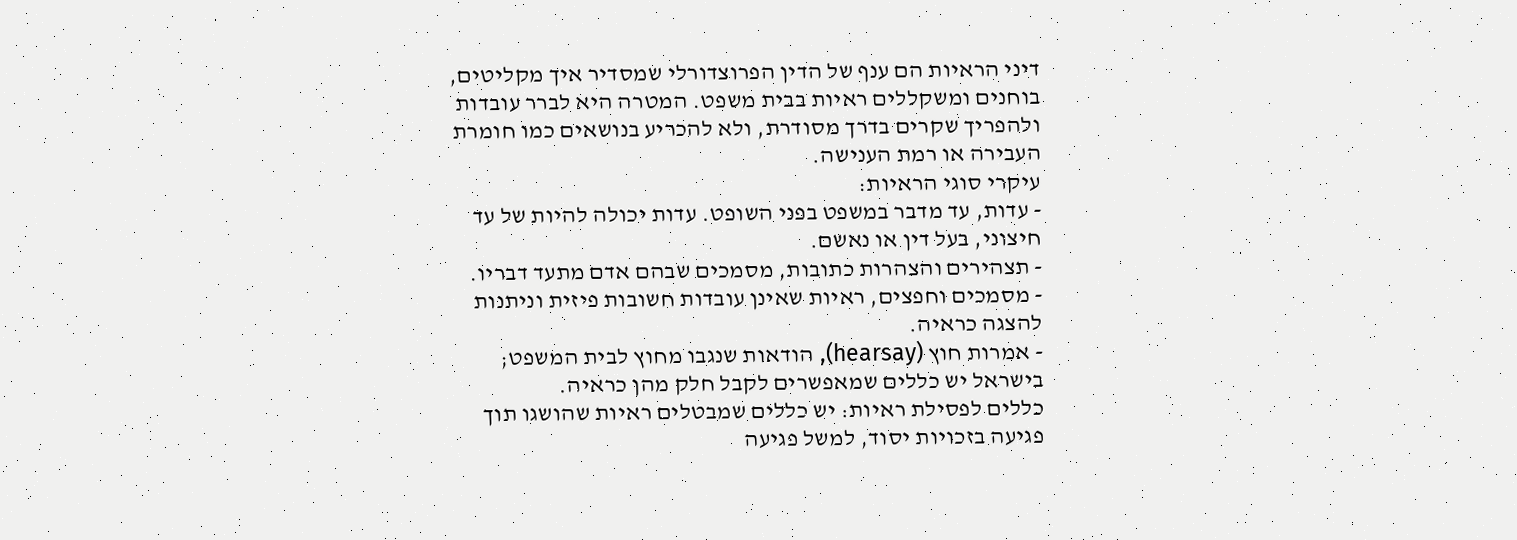דיני הראיות הם ענף של הדין הפרוצדורלי שמסדיר איך מקליטים, בוחנים ומשקללים ראיות בבית משפט. המטרה היא לברר עובדות ולהפריך שקרים בדרך מסודרת, ולא להכריע בנושאים כמו חומרת העבירה או רמת הענישה.
עיקרי סוגי הראיות:
- עדות, עד מדבר במשפט בפני השופט. עדות יכולה להיות של עד חיצוני, בעל דין או נאשם.
- תצהירים והצהרות כתובות, מסמכים שבהם אדם מתעד דבריו.
- מסמכים וחפצים, ראיות שאינן עובדות חשובות פיזית וניתנות להצגה כראיה.
- אמרות חוץ (hearsay), הודאות שנגבו מחוץ לבית המשפט; בישראל יש כללים שמאפשרים לקבל חלק מהן כראיה.
כללים לפסילת ראיות: יש כללים שמבטלים ראיות שהושגו תוך פגיעה בזכויות יסוד, למשל פגיעה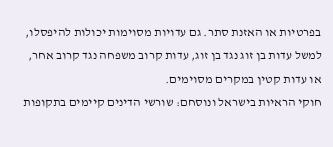בפרטיות או האזנת סתר. גם עדויות מסוימות יכולות להיפסלו, למשל עדות בן זוג נגד בן זוג, עדות קרוב משפחה נגד קרוב אחר, או עדות קטין במקרים מסוימים.
חוקי הראיות בישראל ונוסחם: שורשי הדינים קיימים בתקופות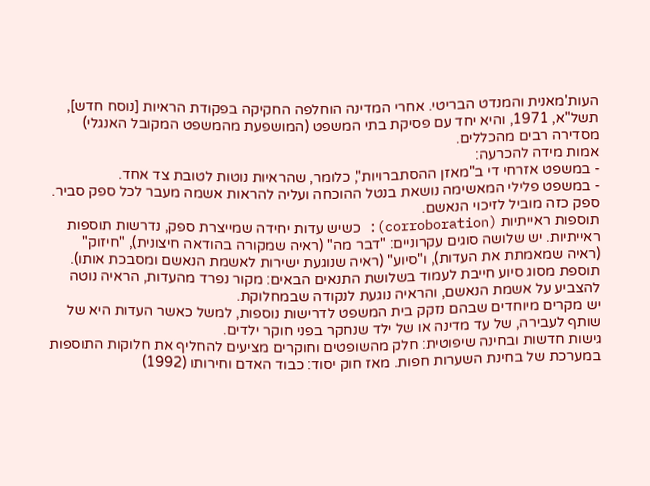העות'מאנית והמנדט הבריטי. אחרי המדינה הוחלפה החקיקה בפקודת הראיות [נוסח חדש], תשל"א, 1971, והיא יחד עם פסיקת בתי המשפט (המושפעת מהמשפט המקובל האנגלי) מסדירה רבים מהכללים.
אמות מידה להכרעה:
- במשפט אזרחי די ב"מאזן ההסתברויות", כלומר, שהראיות נוטות לטובת צד אחד.
- במשפט פלילי המאשימה נושאת בנטל ההוכחה ועליה להראות אשמה מעבר לכל ספק סביר. ספק כזה מוביל לזיכוי הנאשם.
תוספות ראייתיות (corroboration): כשיש עדות יחידה שמייצרת ספק, נדרשות תוספות ראייתיות. יש שלושה סוגים עקרוניים: "דבר מה" (ראיה שמקורה בהודאה חיצונית), "חיזוק" (ראיה שמאמתת את העדות), ו"סיוע" (ראיה שנוגעת ישירות לאשמת הנאשם ומסבכת אותו). תוספת מסוג סיוע חייבת לעמוד בשלושת התנאים הבאים: מקור נפרד מהעדות, הראיה נוטה להצביע על אשמת הנאשם, והראיה נוגעת לנקודה שבמחלוקת.
יש מקרים מיוחדים שבהם נזקק בית המשפט לדרישות נוספות, למשל כאשר העדות היא של שותף לעבירה, של עד מדינה או של ילד שנחקר בפני חוקר ילדים.
גישות חדשות ובחינה שיפוטית: חלק מהשופטים וחוקרים מציעים להחליף את חלוקות התוספות במערכת של בחינת השערות חפות. מאז חוק יסוד: כבוד האדם וחירותו (1992)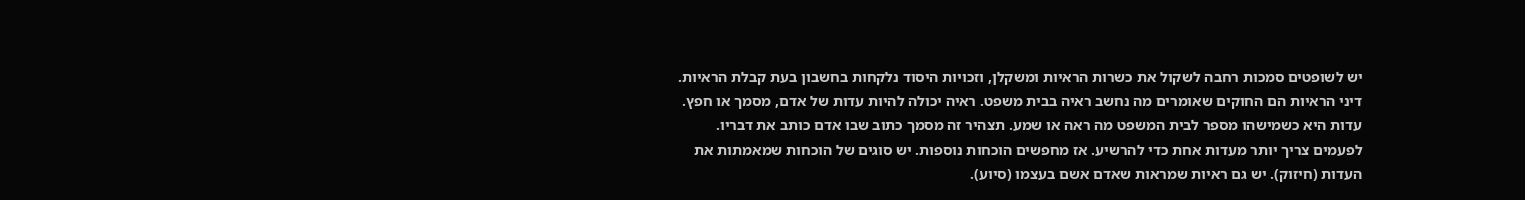יש לשופטים סמכות רחבה לשקול את כשרות הראיות ומשקלן, וזכויות היסוד נלקחות בחשבון בעת קבלת הראיות.
דיני הראיות הם החוקים שאומרים מה נחשב ראיה בבית משפט. ראיה יכולה להיות עדות של אדם, מסמך או חפץ.
עדות היא כשמישהו מספר לבית המשפט מה ראה או שמע. תצהיר זה מסמך כתוב שבו אדם כותב את דבריו.
לפעמים צריך יותר מעדות אחת כדי להרשיע. אז מחפשים הוכחות נוספות. יש סוגים של הוכחות שמאמתות את העדות (חיזוק). יש גם ראיות שמראות שאדם אשם בעצמו (סיוע).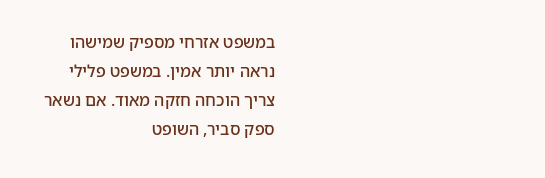במשפט אזרחי מספיק שמישהו נראה יותר אמין. במשפט פלילי צריך הוכחה חזקה מאוד. אם נשאר ספק סביר, השופט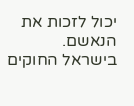יכול לזכות את הנאשם.
בישראל החוקים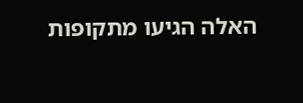האלה הגיעו מתקופות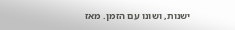ישנות, ושונו עם הזמן. מאז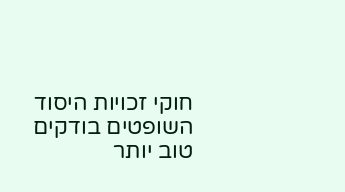חוקי זכויות היסוד השופטים בודקים טוב יותר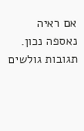אם ראיה נאספה נכון.
תגובות גולשים